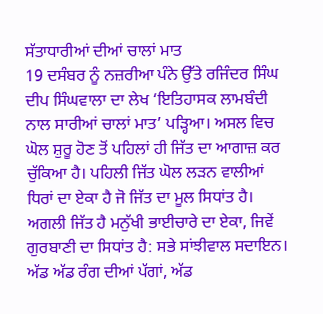ਸੱਤਾਧਾਰੀਆਂ ਦੀਆਂ ਚਾਲਾਂ ਮਾਤ
19 ਦਸੰਬਰ ਨੂੰ ਨਜ਼ਰੀਆ ਪੰਨੇ ਉੱਤੇ ਰਜਿੰਦਰ ਸਿੰਘ ਦੀਪ ਸਿੰਘਵਾਲਾ ਦਾ ਲੇਖ ‘ਇਤਿਹਾਸਕ ਲਾਮਬੰਦੀ ਨਾਲ ਸਾਰੀਆਂ ਚਾਲਾਂ ਮਾਤ’ ਪੜ੍ਹਿਆ। ਅਸਲ ਵਿਚ ਘੋਲ ਸ਼ੁਰੂ ਹੋਣ ਤੋਂ ਪਹਿਲਾਂ ਹੀ ਜਿੱਤ ਦਾ ਆਗਾਜ਼ ਕਰ ਚੁੱਕਿਆ ਹੈ। ਪਹਿਲੀ ਜਿੱਤ ਘੋਲ ਲੜਨ ਵਾਲੀਆਂ ਧਿਰਾਂ ਦਾ ਏਕਾ ਹੈ ਜੋ ਜਿੱਤ ਦਾ ਮੂਲ ਸਿਧਾਂਤ ਹੈ। ਅਗਲੀ ਜਿੱਤ ਹੈ ਮਨੁੱਖੀ ਭਾਈਚਾਰੇ ਦਾ ਏਕਾ, ਜਿਵੇਂ ਗੁਰਬਾਣੀ ਦਾ ਸਿਧਾਂਤ ਹੈ: ਸਭੇ ਸਾਂਝੀਵਾਲ ਸਦਾਇਨ। ਅੱਡ ਅੱਡ ਰੰਗ ਦੀਆਂ ਪੱਗਾਂ, ਅੱਡ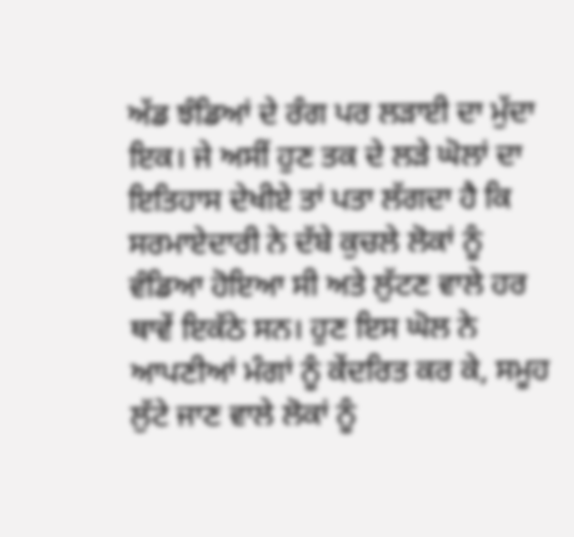ਅੱਡ ਝੰਡਿਆਂ ਦੇ ਰੰਗ ਪਰ ਲੜਾਈ ਦਾ ਮੁੱਦਾ ਇਕ। ਜੇ ਅਸੀਂ ਹੁਣ ਤਕ ਦੇ ਲੜੇ ਘੋਲਾਂ ਦਾ ਇਤਿਹਾਸ ਦੇਖੀਏ ਤਾਂ ਪਤਾ ਲੱਗਦਾ ਹੈ ਕਿ ਸਰਮਾਏਦਾਰੀ ਨੇ ਦੱਬੇ ਕੁਚਲੇ ਲੋਕਾਂ ਨੂੰ ਵੰਡਿਆ ਹੋਇਆ ਸੀ ਅਤੇ ਲੁੱਟਣ ਵਾਲੇ ਹਰ ਥਾਵੇਂ ਇਕੱਠੇ ਸਨ। ਹੁਣ ਇਸ ਘੋਲ ਨੇ ਆਪਣੀਆਂ ਮੰਗਾਂ ਨੂੰ ਕੇਂਦਰਿਤ ਕਰ ਕੇ, ਸਮੂਹ ਲੁੱਟੇ ਜਾਣ ਵਾਲੇ ਲੋਕਾਂ ਨੂੰ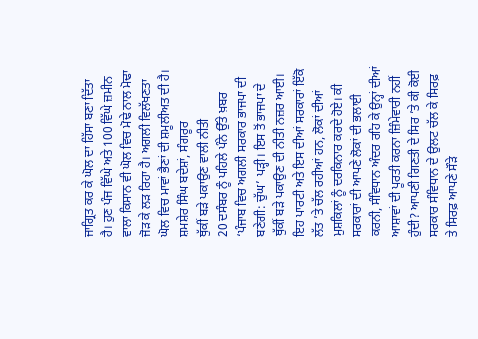ਜਾਗ੍ਰਿਤ ਕਰ ਕੇ ਘੋਲ ਦਾ ਹਿੱਸਾ ਬਣਾ ਦਿੱਤਾ ਹੈ। ਹੁਣ ਪੰਜ ਵਿੱਘੇ ਅਤੇ 100 ਵਿੱਘੇ ਜ਼ਮੀਨ ਵਾਲਾ ਕਿਸਾਨ ਵੀ ਘੋਲ ਵਿਚ ਮੋਢੇ ਨਾਲ ਮੋਢਾ ਜੋੜ ਕੇ ਲੜ ਰਿਹਾ ਹੈ। ਅਗਲੀ ਵਿਲੱਖਣਤਾ ਘੋਲ ਵਿਚ ਮਾਵਾਂ ਭੈਣਾਂ ਦੀ ਸ਼ਮੂਲੀਅਤ ਦੀ ਹੈ।
ਸ਼ਮਸ਼ੇਰ ਸਿੰਘ ਬਦੇਸ਼ਾਂ, ਸੰਗਰੂਰ
ਥੁੱਕੀਂ ਬੜੇ ਪਕਾਉਣ ਵਾਲੀ ਨੀਤੀ
20 ਦਸੰਬਰ ਨੂੰ ਪਹਿਲੇ ਪੰਨੇ ਉੱਤੇ ਖ਼ਬਰ ‘ਪੰਜਾਬ ਵਿਚ ਅਗਲੀ ਸਰਕਾਰ ਭਾਜਪਾ ਦੀ ਬਣੇਗੀ: ਚੁੱਘ’ ਪੜ੍ਹੀ। ਇਸ ਤੋਂ ਭਾਜਪਾ ਦੇ ਥੁੱਕੀਂ ਬੜੇ ਪਕਾਉਣ ਦੀ ਨੀਤੀ ਨਜ਼ਰ ਆਈ। ਇਹ ਪਾਰਟੀ ਅਤੇ ਇਸ ਦੀਆਂ ਸਰਕਾਰਾਂ ਇੱਕੋ ਲੱਤ ’ਤੇ ਚੱਲ ਰਹੀਆਂ ਹਨ, ਲੋਕਾਂ ਦੀਆਂ ਮੁਸ਼ਕਿਲਾਂ ਨੂੰ ਦਰਕਿਨਾਰ ਕਰਦੇ ਹੋਏ। ਕੀ ਸਰਕਾਰਾਂ ਦੀ ਆਪਣੇ ਲੋਕਾਂ ਦੀ ਭਲਾਈ ਕਰਨੀ, ਸੰਵਿਧਾਨ ਅੰਦਰ ਰਹਿ ਕੇ ਉਨ੍ਹਾਂ ਦੀਆਂ ਆਸ਼ਾਵਾਂ ਦੀ ਪੂਰਤੀ ਕਰਨਾ ਜ਼ਿੰਮੇਵਾਰੀ ਨਹੀਂ ਹੁੰਦੀ? ਆਪਣੀ ਗਿਣਤੀ ਦੇ ਸਿਰ ’ਤੇ ਕੀ ਕੋਈ ਸਰਕਾਰ ਸੰਵਿਧਾਨ ਦੇ ਉਲਟ ਚੱਲ ਕੇ ਸਿਰਫ਼ ਤੇ ਸਿਰਫ਼ ਆਪਣੇ ਸੌੜੇ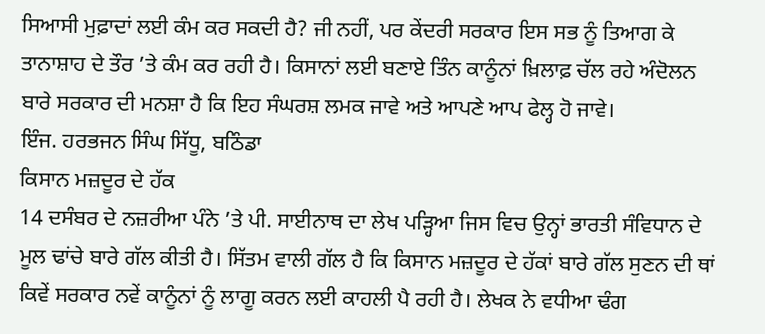ਸਿਆਸੀ ਮੁਫ਼ਾਦਾਂ ਲਈ ਕੰਮ ਕਰ ਸਕਦੀ ਹੈ? ਜੀ ਨਹੀਂ, ਪਰ ਕੇਂਦਰੀ ਸਰਕਾਰ ਇਸ ਸਭ ਨੂੰ ਤਿਆਗ ਕੇ ਤਾਨਾਸ਼ਾਹ ਦੇ ਤੌਰ ’ਤੇ ਕੰਮ ਕਰ ਰਹੀ ਹੈ। ਕਿਸਾਨਾਂ ਲਈ ਬਣਾਏ ਤਿੰਨ ਕਾਨੂੰਨਾਂ ਖ਼ਿਲਾਫ਼ ਚੱਲ ਰਹੇ ਅੰਦੋਲਨ ਬਾਰੇ ਸਰਕਾਰ ਦੀ ਮਨਸ਼ਾ ਹੈ ਕਿ ਇਹ ਸੰਘਰਸ਼ ਲਮਕ ਜਾਵੇ ਅਤੇ ਆਪਣੇ ਆਪ ਫੇਲ੍ਹ ਹੋ ਜਾਵੇ।
ਇੰਜ. ਹਰਭਜਨ ਸਿੰਘ ਸਿੱਧੂ, ਬਠਿੰਡਾ
ਕਿਸਾਨ ਮਜ਼ਦੂਰ ਦੇ ਹੱਕ
14 ਦਸੰਬਰ ਦੇ ਨਜ਼ਰੀਆ ਪੰਨੇ ’ਤੇ ਪੀ. ਸਾਈਨਾਥ ਦਾ ਲੇਖ ਪੜ੍ਹਿਆ ਜਿਸ ਵਿਚ ਉਨ੍ਹਾਂ ਭਾਰਤੀ ਸੰਵਿਧਾਨ ਦੇ ਮੂਲ ਢਾਂਚੇ ਬਾਰੇ ਗੱਲ ਕੀਤੀ ਹੈ। ਸਿੱਤਮ ਵਾਲੀ ਗੱਲ ਹੈ ਕਿ ਕਿਸਾਨ ਮਜ਼ਦੂਰ ਦੇ ਹੱਕਾਂ ਬਾਰੇ ਗੱਲ ਸੁਣਨ ਦੀ ਥਾਂ ਕਿਵੇਂ ਸਰਕਾਰ ਨਵੇਂ ਕਾਨੂੰਨਾਂ ਨੂੰ ਲਾਗੂ ਕਰਨ ਲਈ ਕਾਹਲੀ ਪੈ ਰਹੀ ਹੈ। ਲੇਖਕ ਨੇ ਵਧੀਆ ਢੰਗ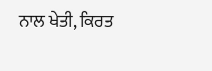ਨਾਲ ਖੇਤੀ, ਕਿਰਤ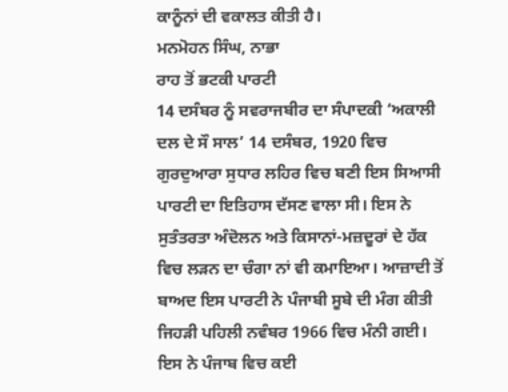ਕਾਨੂੰਨਾਂ ਦੀ ਵਕਾਲਤ ਕੀਤੀ ਹੈ।
ਮਨਮੋਹਨ ਸਿੰਘ, ਨਾਭਾ
ਰਾਹ ਤੋਂ ਭਟਕੀ ਪਾਰਟੀ
14 ਦਸੰਬਰ ਨੂੰ ਸਵਰਾਜਬੀਰ ਦਾ ਸੰਪਾਦਕੀ ‘ਅਕਾਲੀ ਦਲ ਦੇ ਸੌ ਸਾਲ’ 14 ਦਸੰਬਰ, 1920 ਵਿਚ ਗੁਰਦੁਆਰਾ ਸੁਧਾਰ ਲਹਿਰ ਵਿਚ ਬਣੀ ਇਸ ਸਿਆਸੀ ਪਾਰਟੀ ਦਾ ਇਤਿਹਾਸ ਦੱਸਣ ਵਾਲਾ ਸੀ। ਇਸ ਨੇ ਸੁਤੰਤਰਤਾ ਅੰਦੋਲਨ ਅਤੇ ਕਿਸਾਨਾਂ-ਮਜ਼ਦੂਰਾਂ ਦੇ ਹੱਕ ਵਿਚ ਲੜਨ ਦਾ ਚੰਗਾ ਨਾਂ ਵੀ ਕਮਾਇਆ। ਆਜ਼ਾਦੀ ਤੋਂ ਬਾਅਦ ਇਸ ਪਾਰਟੀ ਨੇ ਪੰਜਾਬੀ ਸੂਬੇ ਦੀ ਮੰਗ ਕੀਤੀ ਜਿਹੜੀ ਪਹਿਲੀ ਨਵੰਬਰ 1966 ਵਿਚ ਮੰਨੀ ਗਈ। ਇਸ ਨੇ ਪੰਜਾਬ ਵਿਚ ਕਈ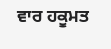ਵਾਰ ਹਕੂਮਤ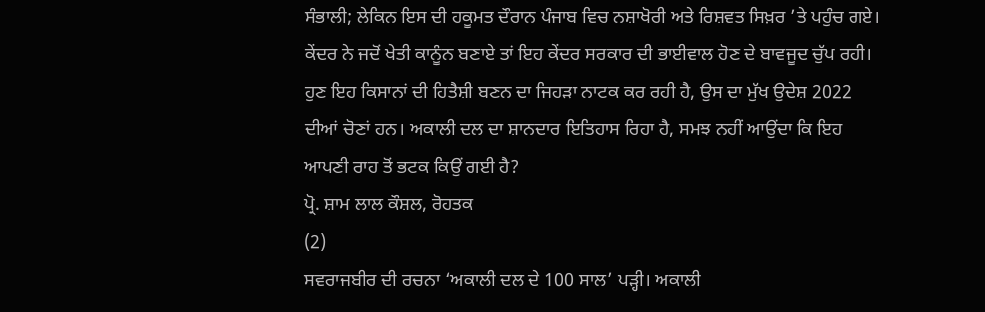ਸੰਭਾਲੀ; ਲੇਕਿਨ ਇਸ ਦੀ ਹਕੂਮਤ ਦੌਰਾਨ ਪੰਜਾਬ ਵਿਚ ਨਸ਼ਾਖੋਰੀ ਅਤੇ ਰਿਸ਼ਵਤ ਸਿਖ਼ਰ ’ਤੇ ਪਹੁੰਚ ਗਏ। ਕੇਂਦਰ ਨੇ ਜਦੋਂ ਖੇਤੀ ਕਾਨੂੰਨ ਬਣਾਏ ਤਾਂ ਇਹ ਕੇਂਦਰ ਸਰਕਾਰ ਦੀ ਭਾਈਵਾਲ ਹੋਣ ਦੇ ਬਾਵਜੂਦ ਚੁੱਪ ਰਹੀ। ਹੁਣ ਇਹ ਕਿਸਾਨਾਂ ਦੀ ਹਿਤੈਸ਼ੀ ਬਣਨ ਦਾ ਜਿਹੜਾ ਨਾਟਕ ਕਰ ਰਹੀ ਹੈ, ਉਸ ਦਾ ਮੁੱਖ ਉਦੇਸ਼ 2022 ਦੀਆਂ ਚੋਣਾਂ ਹਨ। ਅਕਾਲੀ ਦਲ ਦਾ ਸ਼ਾਨਦਾਰ ਇਤਿਹਾਸ ਰਿਹਾ ਹੈ, ਸਮਝ ਨਹੀਂ ਆਉਂਦਾ ਕਿ ਇਹ ਆਪਣੀ ਰਾਹ ਤੋਂ ਭਟਕ ਕਿਉਂ ਗਈ ਹੈ?
ਪ੍ਰੋ. ਸ਼ਾਮ ਲਾਲ ਕੌਸ਼ਲ, ਰੋਹਤਕ
(2)
ਸਵਰਾਜਬੀਰ ਦੀ ਰਚਨਾ ‘ਅਕਾਲੀ ਦਲ ਦੇ 100 ਸਾਲ’ ਪੜ੍ਹੀ। ਅਕਾਲੀ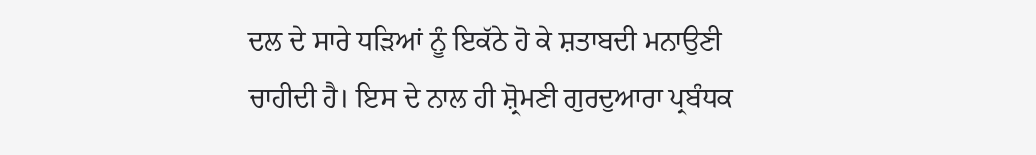ਦਲ ਦੇ ਸਾਰੇ ਧੜਿਆਂ ਨੂੰ ਇਕੱਠੇ ਹੋ ਕੇ ਸ਼ਤਾਬਦੀ ਮਨਾਉਣੀ ਚਾਹੀਦੀ ਹੈ। ਇਸ ਦੇ ਨਾਲ ਹੀ ਸ਼੍ਰੋਮਣੀ ਗੁਰਦੁਆਰਾ ਪ੍ਰਬੰਧਕ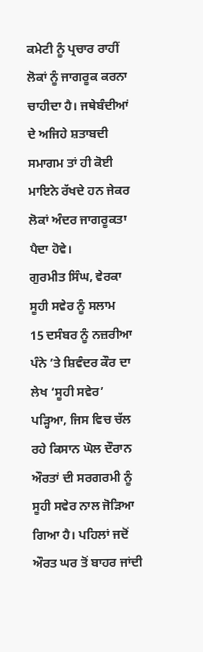ਕਮੇਟੀ ਨੂੰ ਪ੍ਰਚਾਰ ਰਾਹੀਂ ਲੋਕਾਂ ਨੂੰ ਜਾਗਰੂਕ ਕਰਨਾ ਚਾਹੀਦਾ ਹੈ। ਜਥੇਬੰਦੀਆਂ ਦੇ ਅਜਿਹੇ ਸ਼ਤਾਬਦੀ ਸਮਾਗਮ ਤਾਂ ਹੀ ਕੋਈ ਮਾਇਨੇ ਰੱਖਦੇ ਹਨ ਜੇਕਰ ਲੋਕਾਂ ਅੰਦਰ ਜਾਗਰੂਕਤਾ ਪੈਦਾ ਹੋਵੇ।
ਗੁਰਮੀਤ ਸਿੰਘ, ਵੇਰਕਾ
ਸੂਹੀ ਸਵੇਰ ਨੂੰ ਸਲਾਮ
15 ਦਸੰਬਰ ਨੂੰ ਨਜ਼ਰੀਆ ਪੰਨੇ ’ਤੇ ਸ਼ਿਵੰਦਰ ਕੌਰ ਦਾ ਲੇਖ ‘ਸੂਹੀ ਸਵੇਰ’ ਪੜ੍ਹਿਆ, ਜਿਸ ਵਿਚ ਚੱਲ ਰਹੇ ਕਿਸਾਨ ਘੋਲ ਦੌਰਾਨ ਔਰਤਾਂ ਦੀ ਸਰਗਰਮੀ ਨੂੰ ਸੂਹੀ ਸਵੇਰ ਨਾਲ ਜੋੜਿਆ ਗਿਆ ਹੈ। ਪਹਿਲਾਂ ਜਦੋਂ ਔਰਤ ਘਰ ਤੋਂ ਬਾਹਰ ਜਾਂਦੀ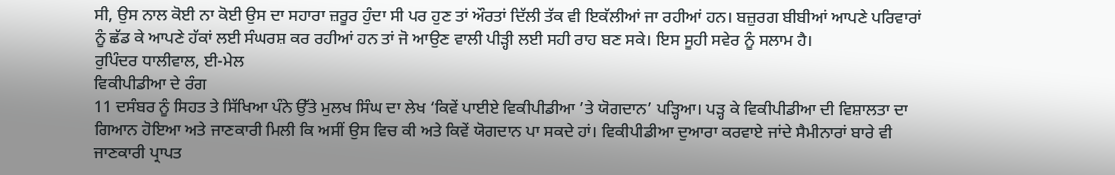ਸੀ, ਉਸ ਨਾਲ ਕੋਈ ਨਾ ਕੋਈ ਉਸ ਦਾ ਸਹਾਰਾ ਜ਼ਰੂਰ ਹੁੰਦਾ ਸੀ ਪਰ ਹੁਣ ਤਾਂ ਔਰਤਾਂ ਦਿੱਲੀ ਤੱਕ ਵੀ ਇਕੱਲੀਆਂ ਜਾ ਰਹੀਆਂ ਹਨ। ਬਜ਼ੁਰਗ ਬੀਬੀਆਂ ਆਪਣੇ ਪਰਿਵਾਰਾਂ ਨੂੰ ਛੱਡ ਕੇ ਆਪਣੇ ਹੱਕਾਂ ਲਈ ਸੰਘਰਸ਼ ਕਰ ਰਹੀਆਂ ਹਨ ਤਾਂ ਜੋ ਆਉਣ ਵਾਲੀ ਪੀੜ੍ਹੀ ਲਈ ਸਹੀ ਰਾਹ ਬਣ ਸਕੇ। ਇਸ ਸੂਹੀ ਸਵੇਰ ਨੂੰ ਸਲਾਮ ਹੈ।
ਰੁਪਿੰਦਰ ਧਾਲੀਵਾਲ, ਈ-ਮੇਲ
ਵਿਕੀਪੀਡੀਆ ਦੇ ਰੰਗ
11 ਦਸੰਬਰ ਨੂੰ ਸਿਹਤ ਤੇ ਸਿੱਖਿਆ ਪੰਨੇ ਉੱਤੇ ਮੁਲਖ ਸਿੰਘ ਦਾ ਲੇਖ ‘ਕਿਵੇਂ ਪਾਈਏ ਵਿਕੀਪੀਡੀਆ ’ਤੇ ਯੋਗਦਾਨ’ ਪੜ੍ਹਿਆ। ਪੜ੍ਹ ਕੇ ਵਿਕੀਪੀਡੀਆ ਦੀ ਵਿਸ਼ਾਲਤਾ ਦਾ ਗਿਆਨ ਹੋਇਆ ਅਤੇ ਜਾਣਕਾਰੀ ਮਿਲੀ ਕਿ ਅਸੀਂ ਉਸ ਵਿਚ ਕੀ ਅਤੇ ਕਿਵੇਂ ਯੋਗਦਾਨ ਪਾ ਸਕਦੇ ਹਾਂ। ਵਿਕੀਪੀਡੀਆ ਦੁਆਰਾ ਕਰਵਾਏ ਜਾਂਦੇ ਸੈਮੀਨਾਰਾਂ ਬਾਰੇ ਵੀ ਜਾਣਕਾਰੀ ਪ੍ਰਾਪਤ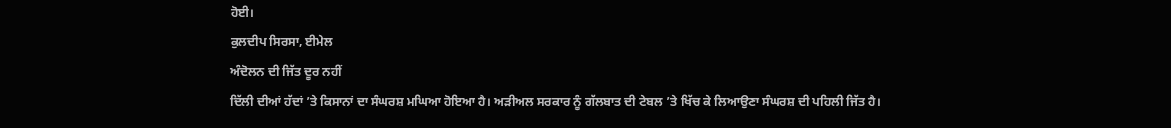ਹੋਈ।
ਕੁਲਦੀਪ ਸਿਰਸਾ, ਈਮੇਲ
ਅੰਦੋਲਨ ਦੀ ਜਿੱਤ ਦੂਰ ਨਹੀਂ
ਦਿੱਲੀ ਦੀਆਂ ਹੱਦਾਂ ’ਤੇ ਕਿਸਾਨਾਂ ਦਾ ਸੰਘਰਸ਼ ਮਘਿਆ ਹੋਇਆ ਹੈ। ਅੜੀਅਲ ਸਰਕਾਰ ਨੂੰ ਗੱਲਬਾਤ ਦੀ ਟੇਬਲ ’ਤੇ ਖਿੱਚ ਕੇ ਲਿਆਉਣਾ ਸੰਘਰਸ਼ ਦੀ ਪਹਿਲੀ ਜਿੱਤ ਹੈ।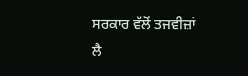ਸਰਕਾਰ ਵੱਲੋਂ ਤਜਵੀਜ਼ਾਂ ਲੈ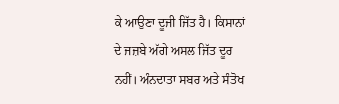ਕੇ ਆਉਣਾ ਦੂਜੀ ਜਿੱਤ ਹੈ। ਕਿਸਾਨਾਂ ਦੇ ਜਜ਼ਬੇ ਅੱਗੇ ਅਸਲ ਜਿੱਤ ਦੂਰ ਨਹੀਂ। ਅੰਨਦਾਤਾ ਸਬਰ ਅਤੇ ਸੰਤੋਖ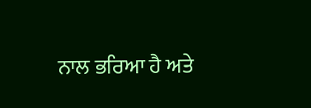ਨਾਲ ਭਰਿਆ ਹੈ ਅਤੇ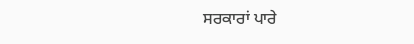ਸਰਕਾਰਾਂ ਪਾਰੇ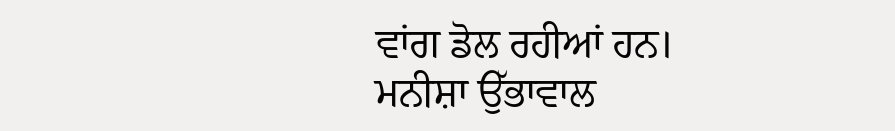ਵਾਂਗ ਡੋਲ ਰਹੀਆਂ ਹਨ।
ਮਨੀਸ਼ਾ ਉੱਭਾਵਾਲ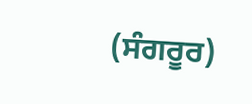(ਸੰਗਰੂਰ)